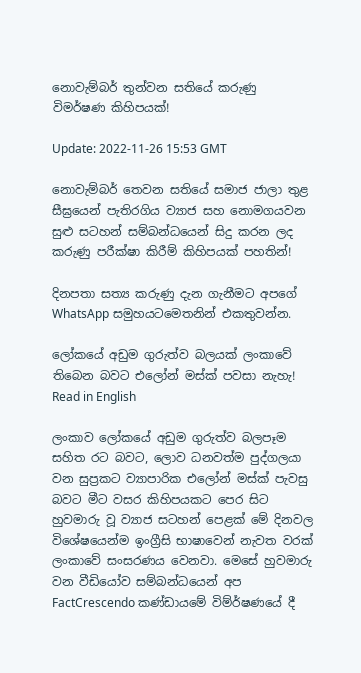නොවැම්බර් තුන්වන සතියේ කරුණු විමර්ෂණ කිහිපයක්!

Update: 2022-11-26 15:53 GMT

නොවැම්බර් තෙවන සතියේ සමාජ ජාලා තුළ සීඝ්‍රයෙන් පැතිරගිය ව්‍යාජ සහ නොමගයවන සුළු සටහන් සම්බන්ධයෙන් සිදු කරන ලද කරුණු පරීක්ෂා කිරීම් කිහිපයක් පහතින්!

දිනපතා සත්‍ය කරුණු දැන ගැනීමට අපගේ WhatsApp සමුහයටමෙතනින් එකතුවන්න.

ලෝකයේ අඩුම ගුරුත්ව බලයක් ලංකාවේ තිබෙන බවට එලෝන් මස්ක් පවසා නැහැ! Read in English

ලංකාව ලෝකයේ අඩුම ගුරුත්ව බලපෑම සහිත රට බවට, ලොව ධනවත්ම පුද්ගලයා වන සුප්‍රකට ව්‍යාපාරික එලෝන් මස්ක් පැවසු බවට මීට වසර කිහිපයකට පෙර සිට හුවමාරු වූ ව්‍යාජ සටහන් පෙළක් මේ දිනවල විශේෂයෙන්ම ඉංග්‍රීසි භාෂාවෙන් නැවත වරක් ලංකාවේ සංසරණය වෙනවා. මෙසේ හුවමාරු වන වීඩියෝව සම්බන්ධයෙන් අප FactCrescendo කණ්ඩායමේ විම්ර්ෂණයේ දී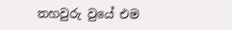තහවුරු වුයේ එම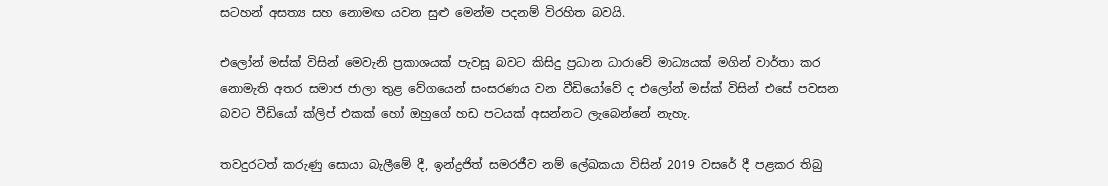සටහන් අසත්‍ය සහ නොමඟ යවන සුළු මෙන්ම පදනම් විරහිත බවයි.

එලෝන් මස්ක් විසින් මෙවැනි ප්‍රකාශයක් පැවසූ බවට කිසිදු ප්‍රධාන ධාරාවේ මාධ්‍යයක් මගින් වාර්තා කර නොමැති අතර සමාජ ජාලා තුළ වේගයෙන් සංසරණය වන වීඩියෝවේ ද එලෝන් මස්ක් විසින් එසේ පවසන බවට වීඩියෝ ක්ලිප් එකක් හෝ ඔහුගේ හඩ පටයක් අසන්නට ලැබෙන්නේ නැහැ.

තවදුරටත් කරුණු සොයා බැලීමේ දී, ඉන්ද්‍රජිත් සමරජීව නම් ලේඛකයා විසින් 2019 වසරේ දී පළකර තිබු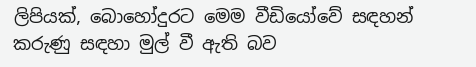ලිපියක්, බොහෝදුරට මෙම වීඩියෝවේ සඳහන් කරුණු සඳහා මුල් වී ඇති බව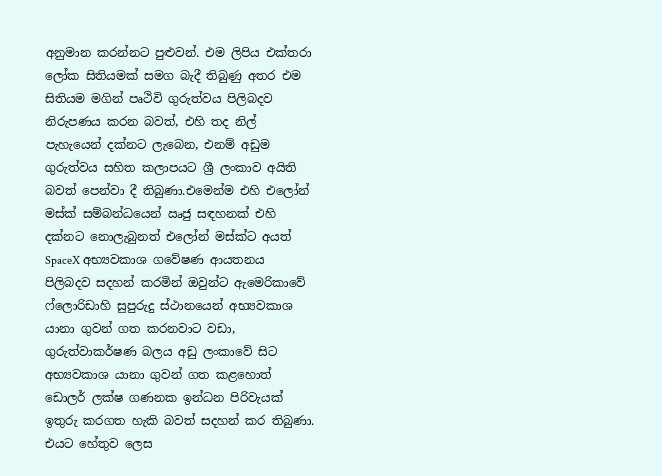අනුමාන කරන්නට පුළුවන්. එම ලිපිය එක්තරා ලෝක සිතියමක් සමග බැදී තිබුණු අතර එම සිතියම මගින් පෘථිවි ගුරුත්වය පිලිබදව නිරුපණය කරන බවත්, එහි තද නිල් පැහැයෙන් දක්නට ලැබෙන, එනම් අඩුම ගුරුත්වය සහිත කලාපයට ශ්‍රී ලංකාව අයිති බවත් පෙන්වා දී තිබුණා.එමෙන්ම එහි එලෝන් මස්ක් සම්බන්ධයෙන් ඍජු සඳහනක් එහි දක්නට නොලැබුනත් එලෝන් මස්ක්ට අයත් SpaceX අභ්‍යවකාශ ගවේෂණ ආයතනය පිලිබදව සදහන් කරමින් ඔවුන්ට ඇමෙරිකාවේ ෆ්ලොරිඩාහි සුපුරුදු ස්ථානයෙන් අභ්‍යවකාශ යානා ගුවන් ගත කරනවාට වඩා, ගුරුත්වාකර්ෂණ බලය අඩු ලංකාවේ සිට අභ්‍යවකාශ යානා ගුවන් ගත කළහොත් ඩොලර් ලක්ෂ ගණනක ඉන්ධන පිරිවැයක් ඉතුරු කරගත හැකි බවත් සදහන් කර තිබුණා. එයට හේතුව ලෙස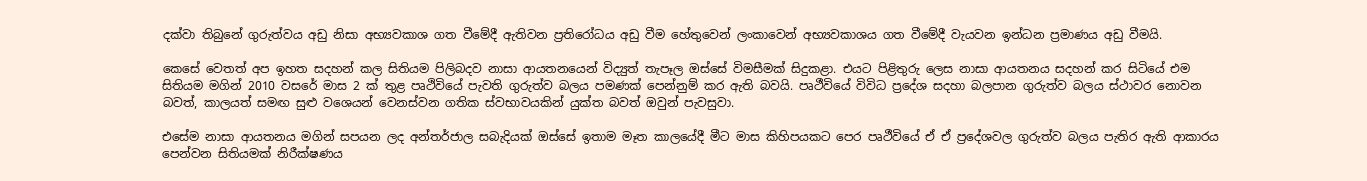දක්වා තිබුනේ ගුරුත්වය අඩු නිසා අභ්‍යවකාශ ගත වීමේදී ඇතිවන ප්‍රතිරෝධය අඩු වීම හේතුවෙන් ලංකාවෙන් අභ්‍යවකාශය ගත වීමේදී වැයවන ඉන්ධන ප්‍රමාණය අඩු වීමයි.

කෙසේ වෙතත් අප ඉහත සදහන් කල සිතියම පිලිබදව නාසා ආයතනයෙන් විද්‍යුත් තැපෑල ඔස්සේ විමසීමක් සිදුකළා. එයට පිළිතුරු ලෙස නාසා ආයතනය සදහන් කර සිටියේ එම සිතියම මගින් 2010 වසරේ මාස 2 ක් තුළ පෘථිවියේ පැවති ගුරුත්ව බලය පමණක් පෙන්නුම් කර ඇති බවයි. පෘථීවියේ විවිධ ප්‍රදේශ සදහා බලපාන ගුරුත්ව බලය ස්ථාවර නොවන බවත්, කාලයත් සමඟ සුළු වශෙයන් වෙනස්වන ගතික ස්වභාවයකින් යුක්ත බවත් ඔවුන් පැවසුවා.

එසේම නාසා ආයතනය මගින් සපයන ලද අන්තර්ජාල සබැදියක් ඔස්සේ ඉතාම මෑත කාලයේදී මීට මාස කිහිපයකට පෙර පෘථීවියේ ඒ ඒ ප්‍රදේශවල ගුරුත්ව බලය පැතිර ඇති ආකාරය පෙන්වන සිතියමක් නිරීක්ෂණය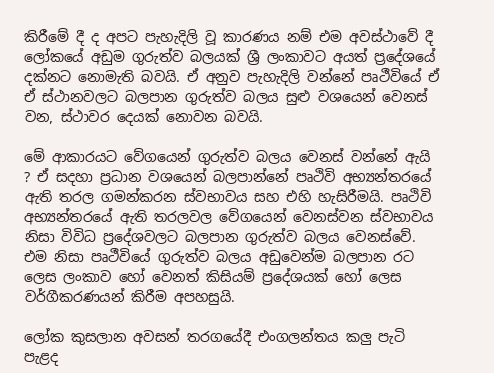කිරීමේ දී ද අපට පැහැදිලි වූ කාරණය නම් එම අවස්ථාවේ දී ලෝකයේ අඩුම ගුරුත්ව බලයක් ශ්‍රී ලංකාවට අයත් ප්‍රදේශයේ දක්නට නොමැති බවයි. ඒ අනුව පැහැදිලි වන්නේ පෘථීවියේ ඒ ඒ ස්ථානවලට බලපාන ගුරුත්ව බලය සුළු වශයෙන් වෙනස් වන, ස්ථාවර දෙයක් නොවන බවයි.

මේ ආකාරයට වේගයෙන් ගුරුත්ව බලය වෙනස් වන්නේ ඇයි ? ඒ සදහා ප්‍රධාන වශයෙන් බලපාන්නේ පෘථිවි අභ්‍යන්තරයේ ඇති තරල ගමන්කරන ස්වභාවය සහ එහි හැසිරීමයි. පෘථිවි අභ්‍යන්තරයේ ඇති තරලවල වේගයෙන් වෙනස්වන ස්වභාවය නිසා විවිධ ප්‍රදේශවලට බලපාන ගුරුත්ව බලය වෙනස්වේ. එම නිසා පෘථීවියේ ගුරුත්ව බලය අඩුවෙන්ම බලපාන රට ලෙස ලංකාව හෝ වෙනත් කිසියම් ප්‍රදේශයක් හෝ ලෙස වර්ගීකරණයන් කිරීම අපහසුයි.

ලෝක කුසලාන අවසන් තරගයේදී එංගලන්තය කලු පැටි පැළද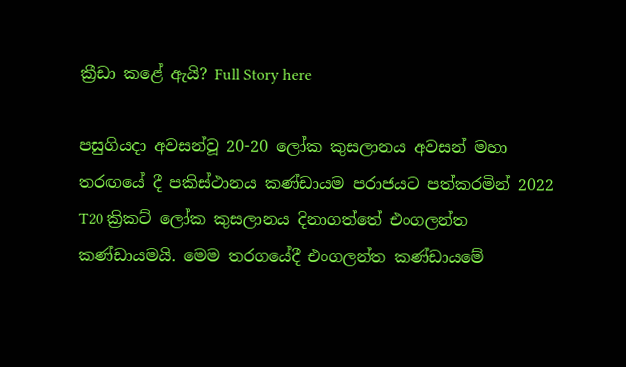ක්‍රීඩා කළේ ඇයි? Full Story here

පසුගියදා අවසන්වූ 20-20 ලෝක කුසලානය අවසන් මහා තරඟයේ දී පකිස්ථානය කණ්ඩායම පරාජයට පත්කරමින් 2022 T20 ක්‍රිකට් ලෝක කුසලානය දිනාගත්තේ එංගලන්ත කණ්ඩායමයි. මෙම තරගයේදී එංගලන්ත කණ්ඩායමේ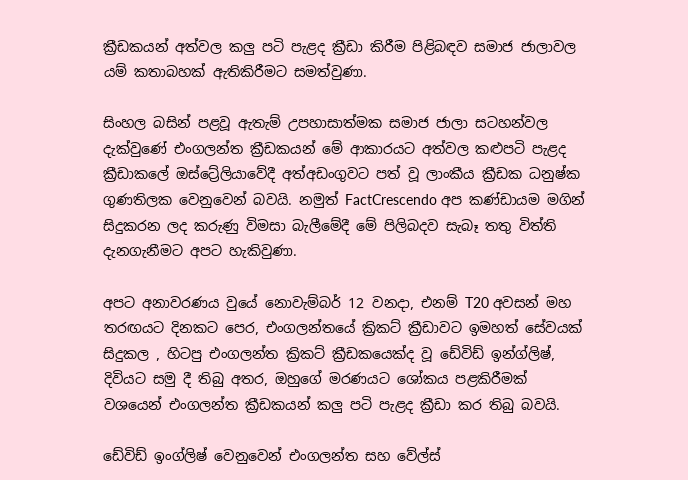ක්‍රීඩකයන් අත්වල කලු පටි පැළද ක්‍රීඩා කිරීම පිළිබඳව සමාජ ජාලාවල යම් කතාබහක් ඇතිකිරීමට සමත්වුණා.

සිංහල බසින් පළවූ ඇතැම් උපහාසාත්මක සමාජ ජාලා සටහන්වල දැක්වුණේ එංගලන්ත ක්‍රීඩකයන් මේ ආකාරයට අත්වල කළුපටි පැළද ක්‍රීඩාකලේ ඔස්ට්‍රේලියාවේදී අත්අඩංගුවට පත් වූ ලාංකීය ක්‍රීඩක ධනුෂ්ක ගුණතිලක වෙනුවෙන් බවයි. නමුත් FactCrescendo අප කණ්ඩායම මගින් සිදුකරන ලද කරුණු විමසා බැලීමේදී මේ පිලිබදව සැබෑ තතු විත්ති දැනගැනීමට අපට හැකිවුණා.

අපට අනාවරණය වුයේ නොවැම්බර් 12 වනදා, එනම් T20 අවසන් මහ තරඟයට දිනකට පෙර, එංගලන්තයේ ක්‍රිකට් ක්‍රීඩාවට ඉමහත් සේවයක් සිදුකල , හිටපු එංගලන්ත ක්‍රිකට් ක්‍රීඩකයෙක්ද වූ ඩේවිඩ් ඉන්ග්ලිෂ්, දිවියට සමු දී තිබු අතර, ඔහුගේ මරණයට ශෝකය පළකිරීමක් වශයෙන් එංගලන්ත ක්‍රීඩකයන් කලු පටි පැළද ක්‍රීඩා කර තිබු බවයි.

ඩේවිඩ් ඉංග්ලිෂ් වෙනුවෙන් එංගලන්ත සහ වේල්ස්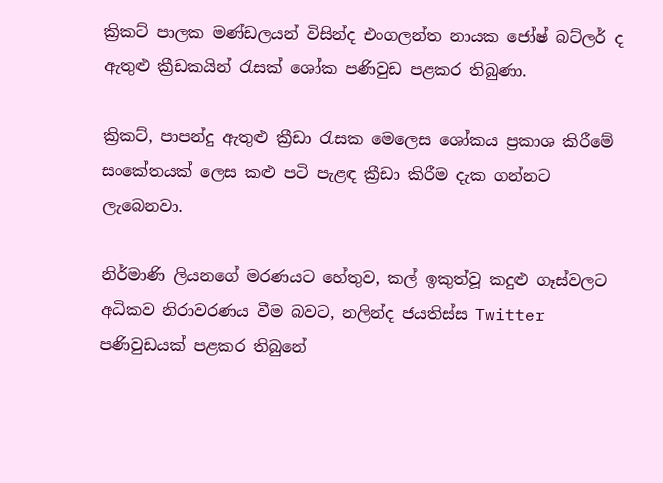ක්‍රිකට් පාලක මණ්ඩලයන් විසින්ද එංගලන්ත නායක ජෝෂ් බට්ලර් ද ඇතුළු ක්‍රීඩකයින් රැසක් ශෝක පණිවුඩ පළකර තිබුණා.

ක්‍රිකට්, පාපන්දු ඇතුළු ක්‍රීඩා රැසක මෙලෙස ශෝකය ප්‍රකාශ කිරීමේ සංකේතයක් ලෙස කළු පටි පැළඳ ක්‍රීඩා කිරීම දැක ගන්නට ලැබෙනවා.

නිර්මාණි ලියනගේ මරණයට හේතුව, කල් ඉකුත්වූ කදුළු ගෑස්වලට අධිකව නිරාවරණය වීම බවට, නලින්ද ජයතිස්ස Twitter පණිවුඩයක් පළකර තිබුනේ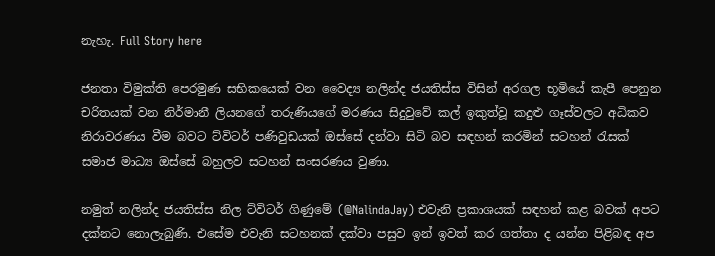නැහැ. Full Story here

ජනතා විමුක්ති පෙරමුණ සභිකයෙක් වන වෛද්‍ය නලින්ද ජයතිස්ස විසින් අරගල භූමියේ කැපී පෙනුන චරිතයක් වන නිර්මානී ලියනගේ තරුණියගේ මරණය සිදුවුවේ කල් ඉකුත්වූ කදුළු ගෑස්වලට අධිකව නිරාවරණය වීම බවට ට්විටර් පණිවුඩයක් ඔස්සේ දන්වා සිටි බව සඳහන් කරමින් සටහන් රැසක් සමාජ මාධ්‍ය ඔස්සේ බහුලව සටහන් සංසරණය වුණා.

නමුත් නලින්ද ජයතිස්ස නිල ට්විටර් ගිණුමේ (@NalindaJay) එවැනි ප්‍රකාශයක් සඳහන් කළ බවක් අපට දක්නට නොලැබුණි. එසේම එවැනි සටහනක් දක්වා පසුව ඉන් ඉවත් කර ගත්තා ද යන්න පිළිබඳ අප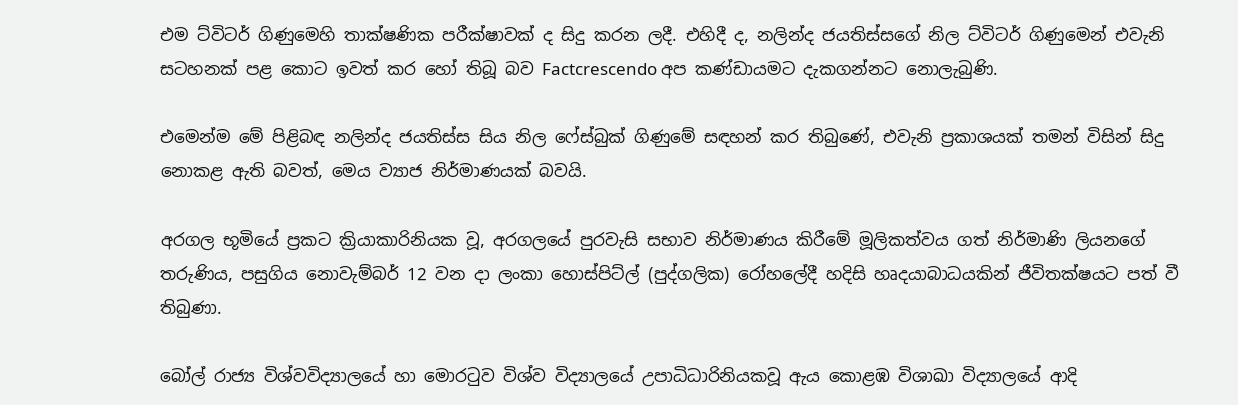එම ට්විටර් ගිණුමෙහි තාක්ෂණික පරීක්ෂාවක් ද සිදු කරන ලදී. එහිදී ද, නලින්ද ජයතිස්සගේ නිල ට්විටර් ගිණුමෙන් එවැනි සටහනක් පළ කොට ඉවත් කර හෝ තිබූ බව Factcrescendo අප කණ්ඩායමට දැකගන්නට නොලැබුණි.

එමෙන්ම මේ පිළිබඳ නලින්ද ජයතිස්ස සිය නිල ෆේස්බුක් ගිණුමේ සඳහන් කර තිබු‍ණේ, එවැනි ප්‍රකාශයක් තමන් විසින් සිදු නොකළ ඇති බවත්, මෙය ව්‍යාජ නිර්මාණයක් බවයි.

අරගල භූමියේ ප්‍රකට ක්‍රියාකාරිනියක වූ, අරගලයේ පුරවැසි සභාව නිර්මාණය කිරීමේ මූලිකත්වය ගත් නිර්මාණි ලියනගේ තරුණිය, පසුගිය නොවැම්බර් 12 වන දා ලංකා හොස්පිට්ල් (පුද්ගලික) රෝහලේදී හදිසි හෘදයාබාධයකින් ජීවිතක්ෂයට පත් වී තිබුණා.

බෝල් රාජ්‍ය විශ්වවිද්‍යාලයේ හා මොරටුව විශ්ව විද්‍යාලයේ උපාධිධාරිනියකවූ ඇය කොළඹ විශාඛා විද්‍යාලයේ ආදි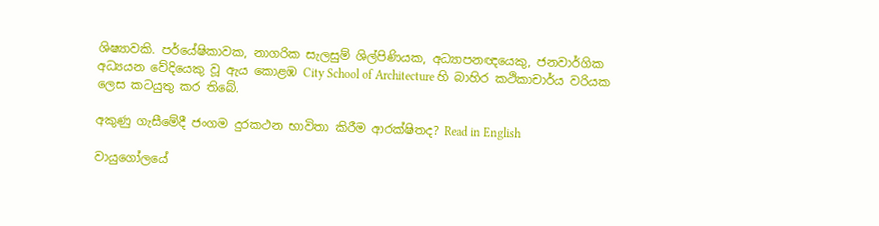ශිෂ්‍යාවකි. පර්යේෂිකාවක, නාගරික සැලසුම් ශිල්පිණියක, අධ්‍යාපනඥයෙකු, ජනවාර්ගික අධ්‍යයන වේදියෙකු වූ ඇය කොළඹ City School of Architecture හි බාහිර කථිකාචාර්ය වරියක ලෙස කටයුතු කර තිබේ.

අකුණු ගැසීමේදී ජංගම දුරකථන භාවිතා කිරීම ආරක්ෂිතද? Read in English

වායුගෝලයේ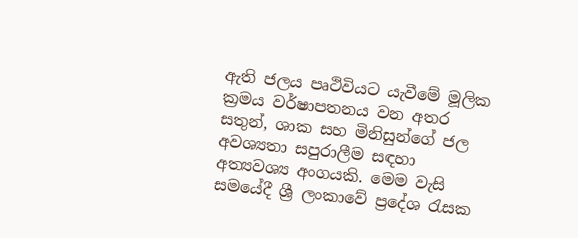ඇති ජලය පෘථිවියට යැවීමේ මූලික ක්‍රමය වර්ෂාපතනය වන අතර සතුන්, ශාක සහ මිනිසුන්ගේ ජල අවශ්‍යතා සපුරාලීම සඳහා අත්‍යවශ්‍ය අංගයකි. මෙම වැසි සමයේදී ශ්‍රී ලංකාවේ ප්‍රදේශ රැසක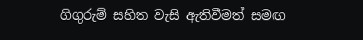ගිගුරුම් සහිත වැසි ඇතිවීමත් සමඟ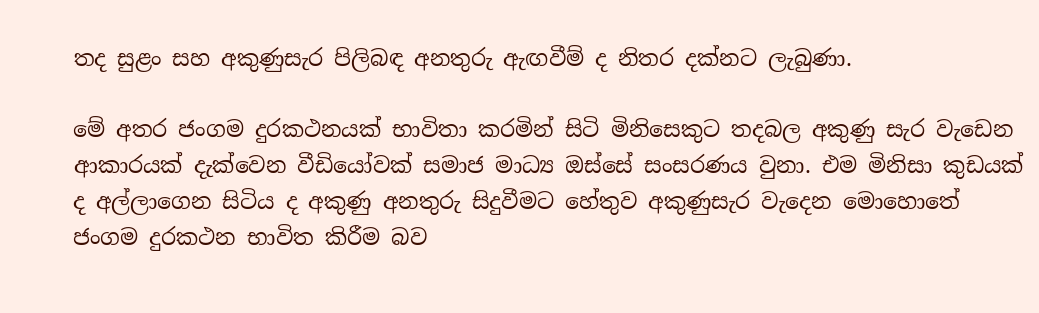තද සුළං සහ අකුණුසැර පිලිබඳ අනතුරු ඇඟවීම් ද නිතර දක්නට ලැබුණා.

මේ අතර ජංගම දුරකථනයක් භාවිතා කරමින් සිටි මිනිසෙකුට තදබල අකුණු සැර වැඩෙන ආකාරයක් දැක්වෙන වීඩියෝවක් සමාජ මාධ්‍ය ඔස්සේ සංසරණය වුනා. එම මිනිසා කුඩයක් ද අල්ලාගෙන සිටිය ද අකුණු අනතුරු සිදුවීමට හේතුව අකුණුසැර වැදෙන මොහොතේ ජංගම දුරකථන භාවිත කිරීම බව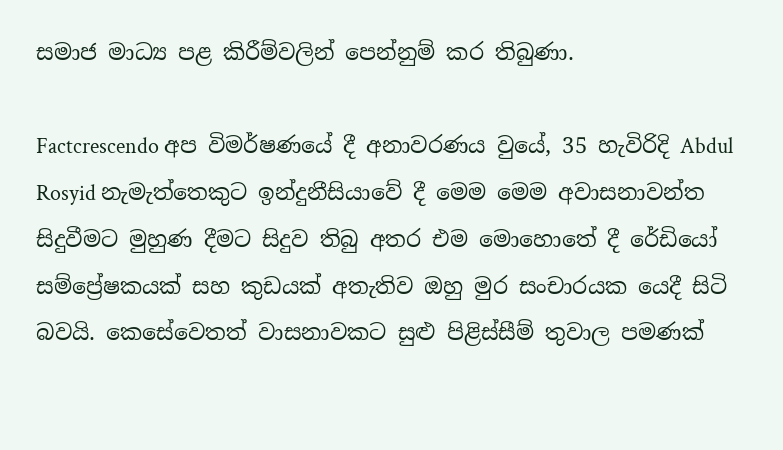සමාජ මාධ්‍ය පළ කිරීම්වලින් පෙන්නුම් කර තිබුණා.

Factcrescendo අප විමර්ෂණයේ දී අනාවරණය වුයේ, 35 හැවිරිදි Abdul Rosyid නැමැත්තෙකුට ඉන්දුනීසියාවේ දී මෙම මෙම අවාසනාවන්ත සිදුවීමට මුහුණ දීමට සිදුව තිබු අතර එම මොහොතේ දී රේඩියෝ සම්ප්‍රේෂකයක් සහ කුඩයක් අතැතිව ඔහු මුර සංචාරයක යෙදී සිටි බවයි. කෙසේවෙතත් වාසනාවකට සුළු පිළිස්සීම් තුවාල පමණක්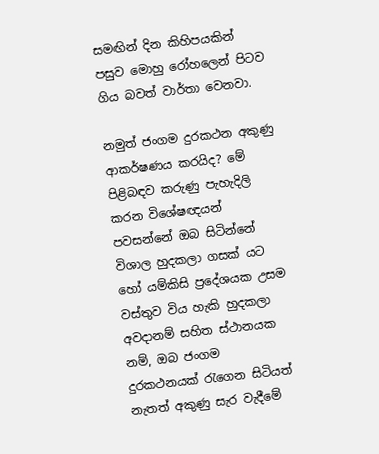සමඟින් දින කිහිපයකින් පසුව මොහු රෝහලෙන් පිටව ගිය බවත් වාර්තා වෙනවා.

නමුත් ජංගම දුරකථන අකුණු ආකර්ෂණය කරයිද? මේ පිළිබඳව කරුණු පැහැදිලි කරන විශේෂඥයන් පවසන්නේ ඔබ සිටින්නේ විශාල හුදකලා ගසක් යට හෝ යම්කිසි ප්‍රදේශයක උසම වස්තුව විය හැකි හුදකලා අවදානම් සහිත ස්ථානයක නම්, ඔබ ජංගම දුරකථනයක් රැගෙන සිටියත් නැතත් අකුණු සැර වැදීමේ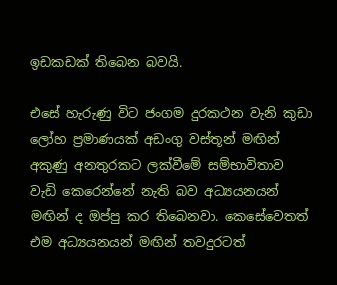ඉඩකඩක් තිබෙන බවයි.

එසේ හැරුණු විට ජංගම දුරකථන වැනි කුඩා ලෝහ ප්‍රමාණයක් අඩංගු වස්තූන් මඟින් අකුණු අනතුරකට ලක්වීමේ සම්භාවිතාව වැඩි කෙරෙන්නේ නැති බව අධ්‍යයනයන් මඟින් ද ඔප්පු කර තිබෙනවා. කෙසේවෙතත් එම අධ්‍යයනයන් මඟින් තවදුරටත්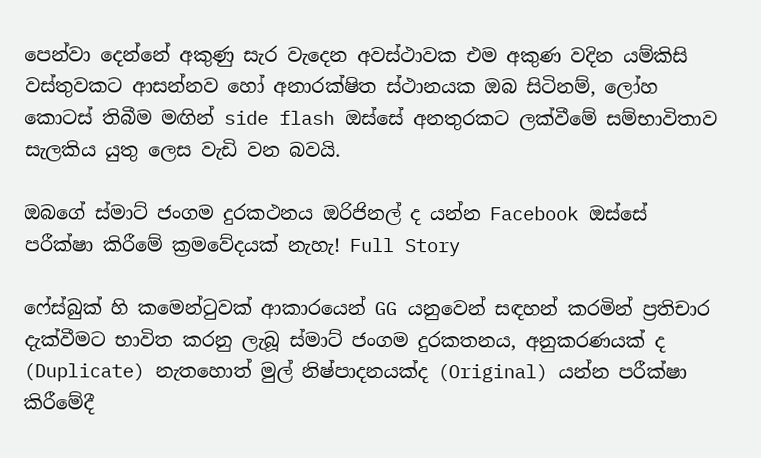පෙන්වා දෙන්නේ අකුණු සැර වැදෙන අවස්ථාවක එම අකුණ වදින යම්කිසි වස්තුවකට ආසන්නව හෝ අනාරක්ෂිත ස්ථානයක ඔබ සිටිනම්, ලෝහ කොටස් තිබීම මඟින් side flash ඔස්සේ අනතුරකට ලක්වීමේ සම්භාවිතාව සැලකිය යුතු ලෙස වැඩි වන බවයි.

ඔබගේ ස්මාට් ජංගම දුරකථනය ඔරිජිනල් ද යන්න Facebook ඔස්සේ පරීක්ෂා කිරීමේ ක්‍රමවේදයක් නැහැ! Full Story

ෆේස්බුක් හි කමෙන්ටුවක් ආකාරයෙන් GG යනුවෙන් සඳහන් කරමින් ප්‍රතිචාර දැක්වීමට භාවිත කරනු ලැබූ ස්මාට් ජංගම දුරකතනය, අනුකරණයක් ද (Duplicate) නැතහොත් මුල් නිෂ්පාදනයක්ද (Original) යන්න පරීක්ෂා කිරීමේදී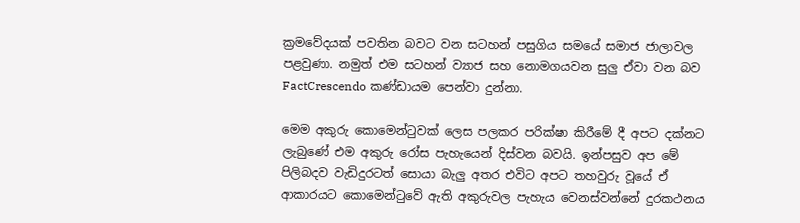ක්‍රමවේදයක් පවතින බවට වන සටහන් පසුගිය සමයේ සමාජ ජාලාවල පළවුණා. නමුත් එම සටහන් ව්‍යාජ සහ නොමගයවන සුලු ඒවා වන බව FactCrescendo කණ්ඩායම පෙන්වා දුන්නා.

මෙම අකුරු කොමෙන්ටුවක් ලෙස පලකර පරික්ෂා කිරීමේ දී අපට දක්නට ලැබුණේ එම අකුරු රෝස පැහැයෙන් දිස්වන බවයි. ඉන්පසුව අප මේ පිලිබදව වැඩිදුරටත් සොයා බැලු අතර එවිට අපට තහවුරු වූයේ ඒ ආකාරයට කොමෙන්ටුවේ ඇති අකුරුවල පැහැය වෙනස්වන්නේ දුරකථනය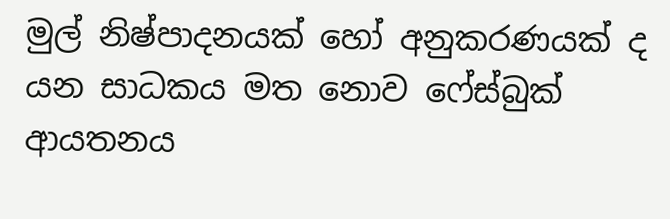මුල් නිෂ්පාදනයක් හෝ අනුකරණයක් ද යන සාධකය මත නොව ෆේස්බුක් ආයතනය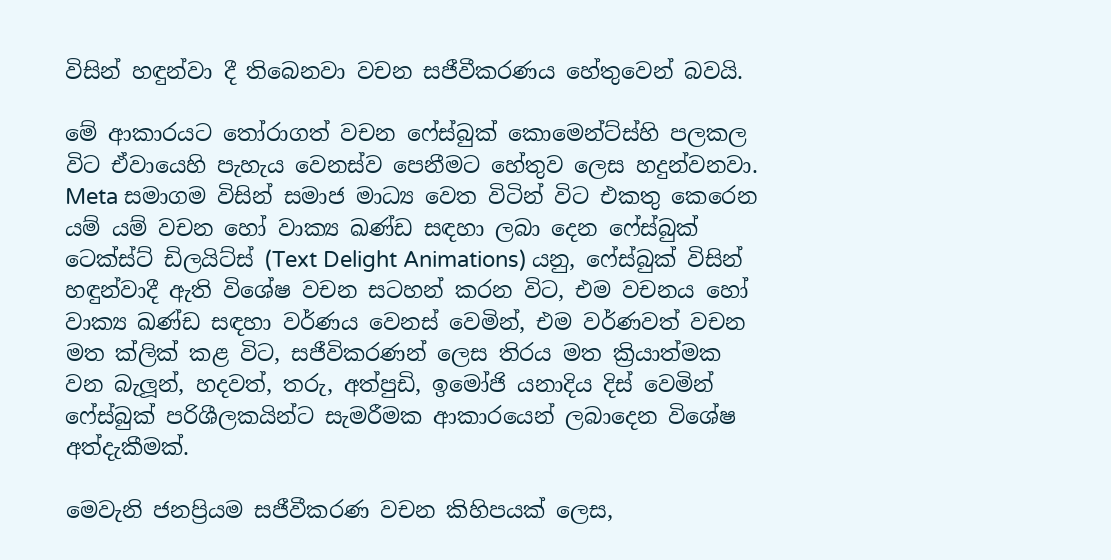විසින් හඳුන්වා දී තිබෙනවා වචන සජීවීකරණය හේතුවෙන් බවයි.

මේ ආකාරයට තෝරාගත් වචන ෆේස්බුක් කොමෙන්ට්ස්හි පලකල විට ඒවායෙහි පැහැය වෙනස්ව පෙනීමට හේතුව ලෙස හදුන්වනවා. Meta සමාගම විසින් සමාජ මාධ්‍ය වෙත විටින් විට එකතු කෙරෙන යම් යම් වචන හෝ වාක්‍ය ඛණ්ඩ සඳහා ලබා දෙන ෆේස්බුක් ටෙක්ස්ට් ඩිලයිට්ස් (Text Delight Animations) යනු, ෆේස්බුක් විසින් හඳුන්වාදී ඇති විශේෂ වච‍න සටහන් කරන විට, එම වචනය හෝ වාක්‍ය ඛණ්ඩ සඳහා වර්ණය වෙනස් වෙමින්, එම වර්ණවත් වචන මත ක්ලික් කළ විට, සජීවිකරණන් ලෙස තිරය මත ක්‍රියාත්මක වන බැලූන්, හදවත්, තරු, අත්පුඩි, ඉමෝජි යනාදිය දිස් වෙමින් ෆේස්බුක් පරිශීලකයින්ට සැමරීමක ආකාරයෙන් ලබාදෙන විශේෂ අත්දැකීමක්.

මෙවැනි ජනප්‍රියම සජීවීකරණ වචන කිහිපයක් ලෙස,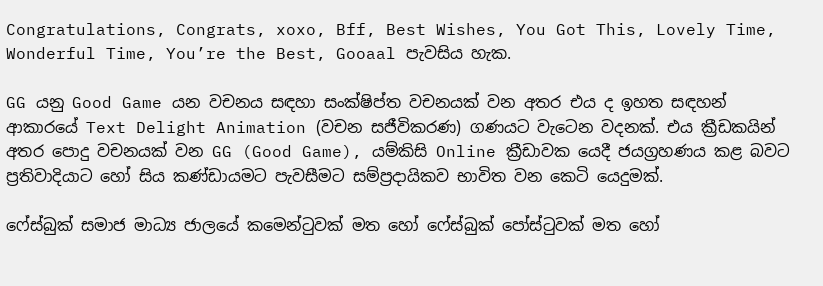Congratulations, Congrats, xoxo, Bff, Best Wishes, You Got This, Lovely Time, Wonderful Time, You’re the Best, Gooaal පැවසිය හැක.

GG යනු Good Game යන වචනය සඳහා සංක්ෂිප්ත වචනයක් වන අතර එය ද ඉහත සඳහන් ආකාරයේ Text Delight Animation (වචන සජීවිකරණ) ගණයට වැටෙන වදනක්. එය ක්‍රීඩකයින් අතර පොදු වචනයක් වන GG (Good Game), යම්කිසි Online ක්‍රීඩාවක යෙදී ජයග්‍රහණය කළ බවට ප්‍රතිවාදියාට හෝ සිය කණ්ඩායමට පැවසීමට සම්ප්‍රදායිකව භාවිත වන කෙටි යෙදුමක්.

ෆේස්බුක් සමාජ මාධ්‍ය ජාලයේ කමෙන්ටුවක් මත හෝ ෆේස්බුක් පෝස්ටුවක් මත හෝ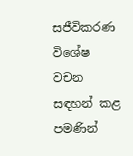සජීවිකරණ විශේෂ වචන සඳහන් කළ පමණින්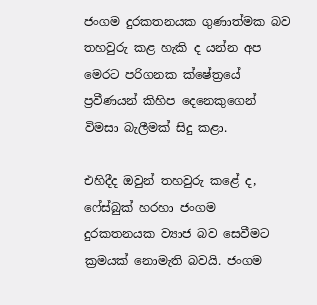ජංගම දුරකතනයක ගුණාත්මක බව තහවුරු කළ හැකි ද යන්න අප මෙරට පරිගනක ක්ෂේත්‍රයේ ප්‍රවීණයන් කිහිප දෙනෙකුගෙන් විමසා බැලීමක් සිදු කළා.

එහිදීද ඔවුන් තහවුරු කළේ ද, ෆේස්බුක් හරහා ජංගම දුරකතනයක ව්‍යාජ බව සෙවීමට ක්‍රමයක් නොමැති බවයි. ජංගම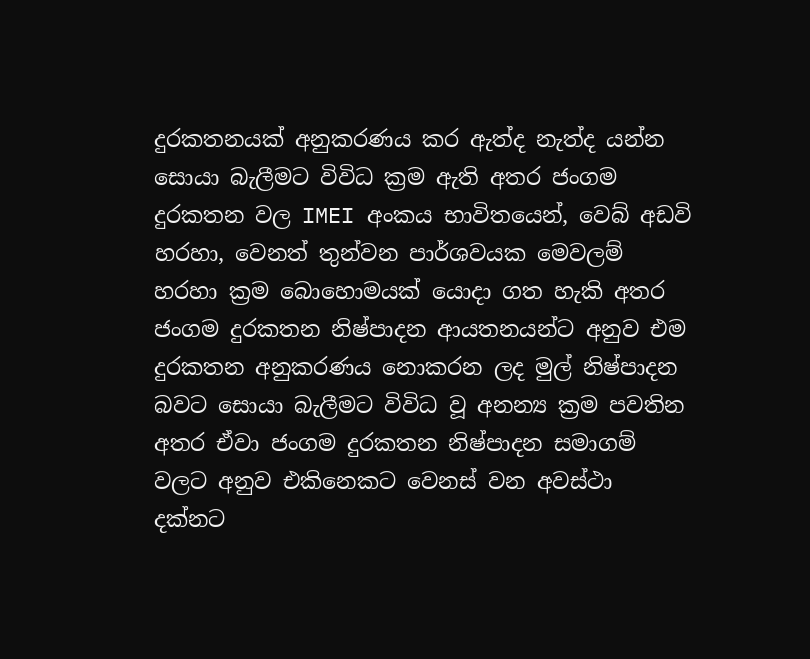දුරකතනයක් අනුකරණය කර ඇත්ද නැත්ද යන්න සොයා බැලීමට විවිධ ක්‍රම ඇති අතර ජංගම දුරකතන වල IMEI අංකය භාවිතයෙන්, වෙබ් අඩවි හරහා, වෙනත් තුන්වන පාර්ශවයක මෙවලම් හරහා ක්‍රම බොහොමයක් යොදා ගත හැකි අතර ජංගම දුරකතන නිෂ්පාදන ආයතනයන්ට අනුව එම දුරකතන අනුකරණය නොකරන ලද මුල් නිෂ්පාදන බවට සොයා බැලීමට විවිධ වූ අනන්‍ය ක්‍රම පවතින අතර ඒවා ජංගම දුරකතන නිෂ්පාදන සමාගම් වලට අනුව එකිනෙකට වෙනස් වන අවස්ථා දක්නට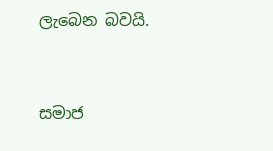ලැබෙන බවයි.


සමාජ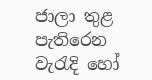ජාලා තුළ පැතිරෙන වැරැදි හෝ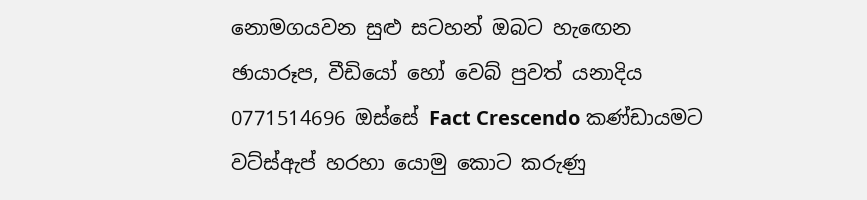නොමගයවන සුළු සටහන් ඔබට හැඟෙන ඡායාරූප, වීඩියෝ හෝ වෙබ් පුවත් යනාදිය 0771514696 ඔස්සේ Fact Crescendo කණ්ඩායමට වට්ස්ඇප් හරහා යොමු කොට කරුණු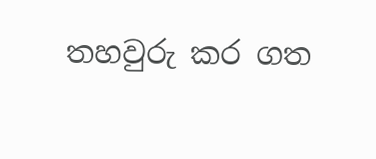තහවුරු කර ගත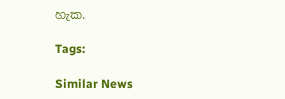හැක.

Tags:

Similar News